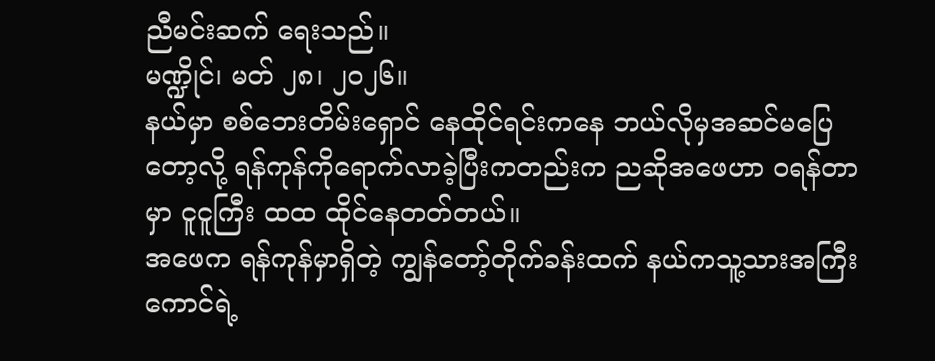ညီမင်းဆက် ရေးသည်။
မဏ္ဍိုင်၊ မတ် ၂၈၊ ၂၀၂၆။
နယ်မှာ စစ်ဘေးတိမ်းရှောင် နေထိုင်ရင်းကနေ ဘယ်လိုမှအဆင်မပြေတော့လို့ ရန်ကုန်ကိုရောက်လာခဲ့ပြီးကတည်းက ညဆိုအဖေဟာ ဝရန်တာမှာ ငူငူကြီး ထထ ထိုင်နေတတ်တယ်။
အဖေက ရန်ကုန်မှာရှိတဲ့ ကျွန်တော့်တိုက်ခန်းထက် နယ်ကသူ့သားအကြီးကောင်ရဲ့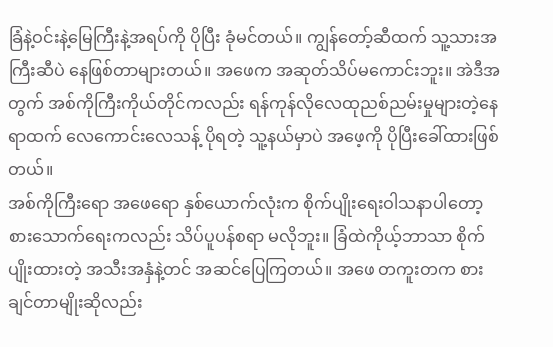ခြံနဲ့ဝင်းနဲ့မြေကြီးနဲ့အရပ်ကို ပိုပြီး ခုံမင်တယ်။ ကျွန်တော့်ဆီထက် သူ့သားအကြီးဆီပဲ နေဖြစ်တာများတယ်။ အဖေက အဆုတ်သိပ်မကောင်းဘူး။ အဲဒီအတွက် အစ်ကိုကြီးကိုယ်တိုင်ကလည်း ရန်ကုန်လိုလေထုညစ်ညမ်းမှုများတဲ့နေရာထက် လေကောင်းလေသန့် ပိုရတဲ့ သူ့နယ်မှာပဲ အဖေ့ကို ပိုပြီးခေါ်ထားဖြစ်တယ်။
အစ်ကိုကြီးရော အဖေရော နှစ်ယောက်လုံးက စိုက်ပျိုးရေးဝါသနာပါတော့ စားသောက်ရေးကလည်း သိပ်ပူပန်စရာ မလိုဘူး။ ခြံထဲကိုယ့်ဘာသာ စိုက်ပျိုးထားတဲ့ အသီးအနှံနဲ့တင် အဆင်ပြေကြတယ်။ အဖေ တကူးတက စားချင်တာမျိုးဆိုလည်း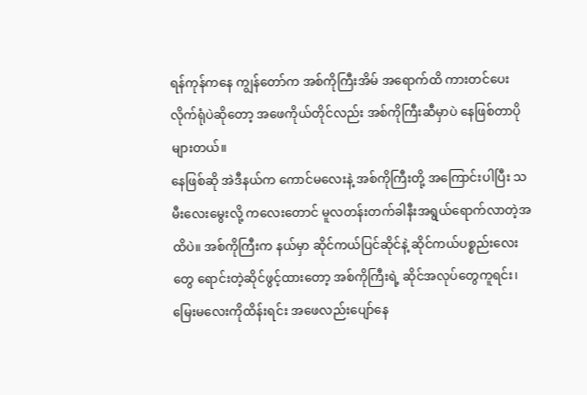ရန်ကုန်ကနေ ကျွန်တော်က အစ်ကိုကြီးအိမ် အရောက်ထိ ကားတင်ပေးလိုက်ရုံပဲဆိုတော့ အဖေကိုယ်တိုင်လည်း အစ်ကိုကြီးဆီမှာပဲ နေဖြစ်တာပိုများတယ်။
နေဖြစ်ဆို အဲဒီနယ်က ကောင်မလေးနဲ့ အစ်ကိုကြီးတို့ အကြောင်းပါပြီး သမီးလေးမွေးလို့ ကလေးတောင် မူလတန်းတက်ခါနီးအရွယ်ရောက်လာတဲ့အထိပဲ။ အစ်ကိုကြီးက နယ်မှာ ဆိုင်ကယ်ပြင်ဆိုင်နဲ့ ဆိုင်ကယ်ပစ္စည်းလေးတွေ ရောင်းတဲ့ဆိုင်ဖွင့်ထားတော့ အစ်ကိုကြီးရဲ့ ဆိုင်အလုပ်တွေကူရင်း၊ မြေးမလေးကိုထိန်းရင်း အဖေလည်းပျော်နေ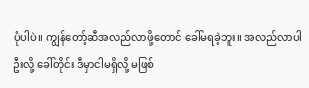ပုံပါပဲ။ ကျွန်တော့်ဆီအလည်လာဖို့တောင် ခေါ်မရခဲ့ဘူး။ အလည်လာပါဦးလို့ ခေါ်တိုင်း ဒီမှာငါမရှိလို့ မဖြစ်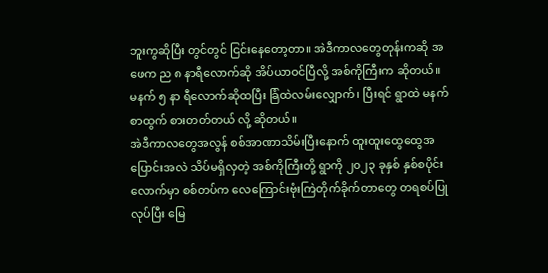ဘူးကွဆိုပြီး တွင်တွင် ငြင်းနေတော့တာ။ အဲဒီကာလတွေတုန်းကဆို အဖေက ည ၈ နာရီလောက်ဆို အိပ်ယာဝင်ပြီလို့ အစ်ကိုကြီးက ဆိုတယ်။ မနက် ၅ နာ ရီလောက်ဆိုထပြီး ခြံထဲလမ်းလျှောက်၊ ပြီးရင် ရွာထဲ မနက်စာထွက် စားတတ်တယ် လို့ ဆိုတယ်။
အဲဒီကာလတွေအလွန် စစ်အာဏာသိမ်းပြီးနောက် ထူးထူးထွေထွေအပြောင်းအလဲ သိပ်မရှိလှတဲ့ အစ်ကိုကြီးတို့ ရွာကို ၂၀၂၃ ခုနှစ် နှစ်စပိုင်းလောက်မှာ စစ်တပ်က လေကြောင်းဗုံးကြဲတိုက်ခိုက်တာတွေ တရစပ်ပြုလုပ်ပြီး မြေ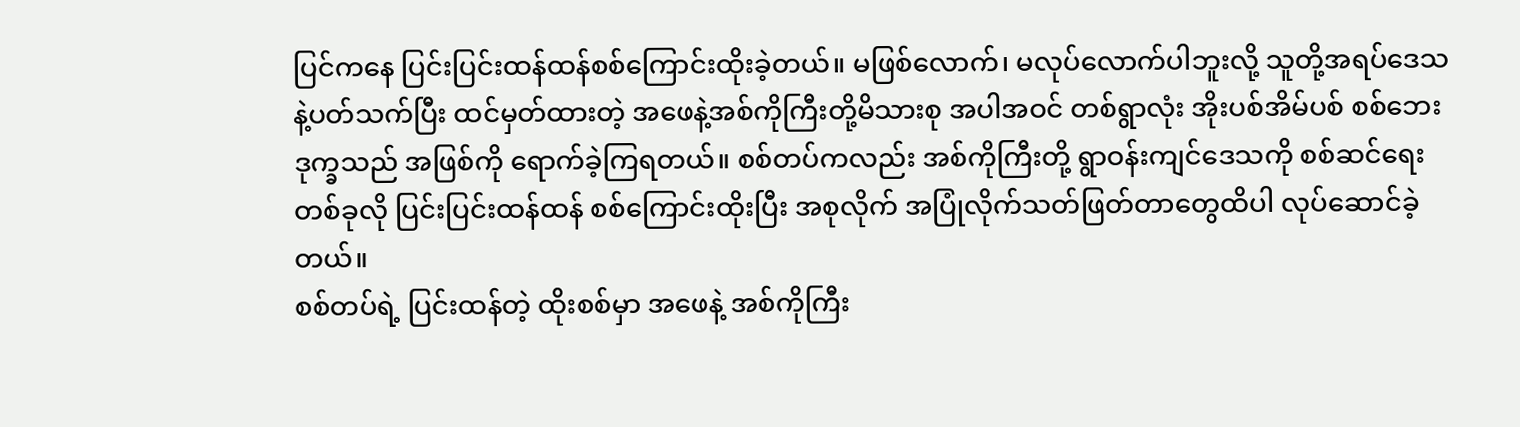ပြင်ကနေ ပြင်းပြင်းထန်ထန်စစ်ကြောင်းထိုးခဲ့တယ်။ မဖြစ်လောက်၊ မလုပ်လောက်ပါဘူးလို့ သူတို့အရပ်ဒေသနဲ့ပတ်သက်ပြီး ထင်မှတ်ထားတဲ့ အဖေနဲ့အစ်ကိုကြီးတို့မိသားစု အပါအဝင် တစ်ရွာလုံး အိုးပစ်အိမ်ပစ် စစ်ဘေးဒုက္ခသည် အဖြစ်ကို ရောက်ခဲ့ကြရတယ်။ စစ်တပ်ကလည်း အစ်ကိုကြီးတို့ ရွာဝန်းကျင်ဒေသကို စစ်ဆင်ရေးတစ်ခုလို ပြင်းပြင်းထန်ထန် စစ်ကြောင်းထိုးပြီး အစုလိုက် အပြုံလိုက်သတ်ဖြတ်တာတွေထိပါ လုပ်ဆောင်ခဲ့တယ်။
စစ်တပ်ရဲ့ ပြင်းထန်တဲ့ ထိုးစစ်မှာ အဖေနဲ့ အစ်ကိုကြီး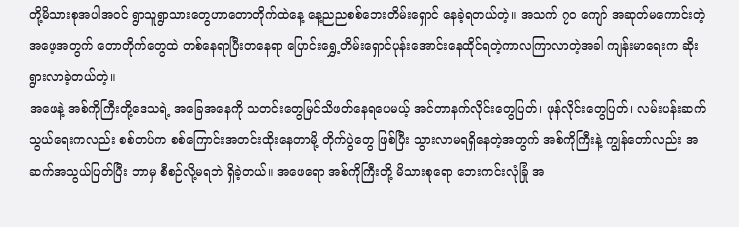တို့မိသားစုအပါအဝင် ရွာသူရွာသားတွေဟာတောတိုက်ထဲနေ့ နေ့ညညစစ်ဘေးတိမ်းရှောင် နေခဲ့ရတယ်တဲ့။ အသက် ၇၀ ကျော် အဆုတ်မကောင်းတဲ့ အဖေ့အတွက် တောတိုက်တွေထဲ တစ်နေရာပြီးတနေရာ ပြောင်းရွှေ့တိမ်းရှောင်ပုန်းအောင်းနေထိုင်ရတဲ့ကာလကြာလာတဲ့အခါ ကျန်းမာရေးက ဆိုးရွားလာခဲ့တယ်တဲ့။
အဖေနဲ့ အစ်ကိုကြီးတို့ဒေသရဲ့ အခြေအနေကို သတင်းတွေမြင်သိဖတ်နေရပေမယ့် အင်တာနက်လိုင်းတွေပြတ်၊ ဖုန်လိုင်းတွေပြတ်၊ လမ်းပန်းဆက်သွယ်ရေးကလည်း စစ်တပ်က စစ်ကြောင်းအတင်းထိုးနေတာမို့ တိုက်ပွဲတွေ ဖြစ်ပြီး သွားလာမရရှိနေတဲ့အတွက် အစ်ကိုကြီးနဲ့ ကျွန်တော်လည်း အဆက်အသွယ်ပြတ်ပြီး ဘာမှ စီစဉ်လို့မရဘဲ ရှိခဲ့တယ်။ အဖေရော အစ်ကိုကြီးတို့ မိသားစုရော ဘေးကင်းလုံခြုံ အ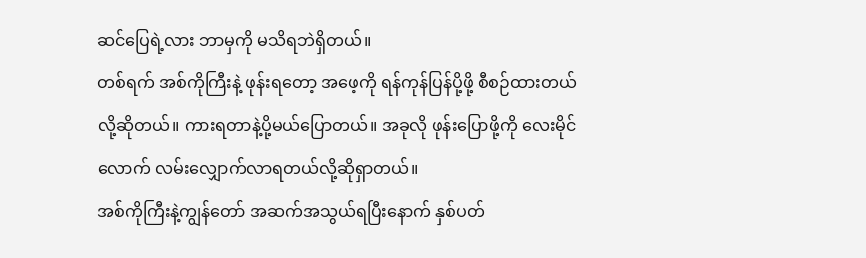ဆင်ပြေရဲ့လား ဘာမှကို မသိရဘဲရှိတယ်။
တစ်ရက် အစ်ကိုကြီးနဲ့ ဖုန်းရတော့ အဖေ့ကို ရန်ကုန်ပြန်ပို့ဖို့ စီစဉ်ထားတယ်လို့ဆိုတယ်။ ကားရတာနဲ့ပို့မယ်ပြောတယ်။ အခုလို ဖုန်းပြောဖို့ကို လေးမိုင်လောက် လမ်းလျှောက်လာရတယ်လို့ဆိုရှာတယ်။
အစ်ကိုကြီးနဲ့ကျွန်တော် အဆက်အသွယ်ရပြီးနောက် နှစ်ပတ်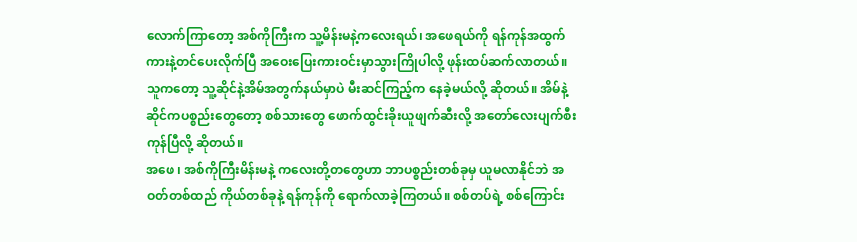လောက်ကြာတော့ အစ်ကိုကြီးက သူ့မိန်းမနဲ့ကလေးရယ်၊ အဖေရယ်ကို ရန်ကုန်အထွက်ကားနဲ့တင်ပေးလိုက်ပြီ အဝေးပြေးကားဝင်းမှာသွားကြိုပါလို့ ဖုန်းထပ်ဆက်လာတယ်။ သူကတော့ သူ့ဆိုင်နဲ့အိမ်အတွက်နယ်မှာပဲ မီးဆင်ကြည့်က နေခဲ့မယ်လို့ ဆိုတယ်။ အိမ်နဲ့ဆိုင်ကပစ္စည်းတွေတော့ စစ်သားတွေ ဖောက်ထွင်းခိုးယူဖျက်ဆီးလို့ အတော်လေးပျက်စီးကုန်ပြီလို့ ဆိုတယ်။
အဖေ ၊ အစ်ကိုကြီးမိန်းမနဲ့ ကလေးတို့တတွေဟာ ဘာပစ္စည်းတစ်ခုမှ ယူမလာနိုင်ဘဲ အဝတ်တစ်ထည် ကိုယ်တစ်ခုနဲ့ ရန်ကုန်ကို ရောက်လာခဲ့ကြတယ်။ စစ်တပ်ရဲ့ စစ်ကြောင်း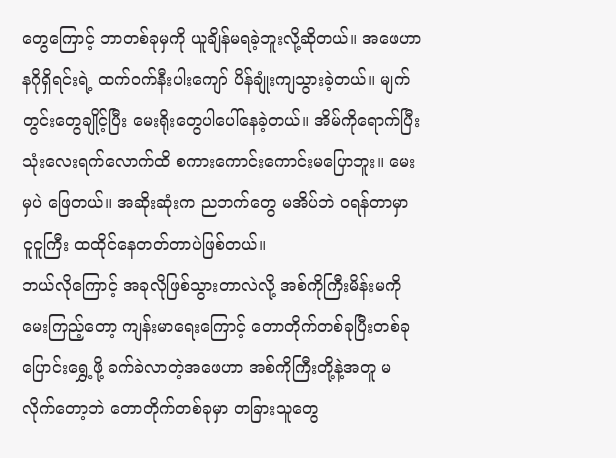တွေကြောင့် ဘာတစ်ခုမှကို ယူချိန်မရခဲ့ဘူးလို့ဆိုတယ်။ အဖေဟာ နဂိုရှိရင်းရဲ့ ထက်ဝက်နီးပါးကျော် ပိန်ချုံးကျသွားခဲ့တယ်။ မျက်တွင်းတွေချိုင့်ပြီး မေးရိုးတွေပါပေါ်နေခဲ့တယ်။ အိမ်ကိုရောက်ပြီး သုံးလေးရက်လောက်ထိ စကားကောင်းကောင်းမပြောဘူး။ မေးမှပဲ ဖြေတယ်။ အဆိုးဆုံးက ညဘက်တွေ မအိပ်ဘဲ ဝရန်တာမှာ ငူငူကြီး ထထိုင်နေတတ်တာပဲဖြစ်တယ်။
ဘယ်လိုကြောင့် အခုလိုဖြစ်သွားတာလဲလို့ အစ်ကိုကြီးမိန်းမကို မေးကြည့်တော့ ကျန်းမာရေးကြောင့် တောတိုက်တစ်ခုပြီးတစ်ခု ပြောင်းရွှေ့ဖို့ ခက်ခဲလာတဲ့အဖေဟာ အစ်ကိုကြီးတို့နဲ့အတူ မလိုက်တော့ဘဲ တောတိုက်တစ်ခုမှာ တခြားသူတွေ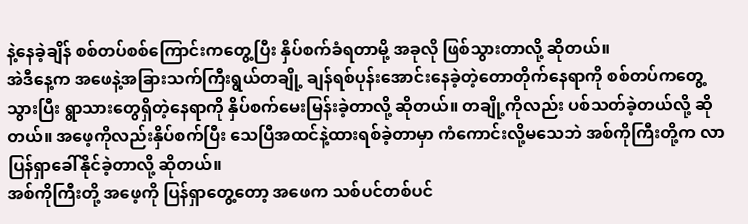နဲ့နေခဲ့ချိန် စစ်တပ်စစ်ကြောင်းကတွေ့ပြီး နှိပ်စက်ခံရတာမို့ အခုလို ဖြစ်သွားတာလို့ ဆိုတယ်။
အဲဒီနေ့က အဖေနဲ့အခြားသက်ကြီးရွယ်တချို့ ချန်ရစ်ပုန်းအောင်းနေခဲ့တဲ့တောတိုက်နေရာကို စစ်တပ်ကတွေ့သွားပြီး ရွာသားတွေရှိတဲ့နေရာကို နှိပ်စက်မေးမြန်းခဲ့တာလို့ ဆိုတယ်။ တချို့ကိုလည်း ပစ်သတ်ခဲ့တယ်လို့ ဆိုတယ်။ အဖေ့ကိုလည်းနှိပ်စက်ပြီး သေပြီအထင်နဲ့ထားရစ်ခဲ့တာမှာ ကံကောင်းလို့မသေဘဲ အစ်ကိုကြီးတို့က လာပြန်ရှာခေါ်နိုင်ခဲ့တာလို့ ဆိုတယ်။
အစ်ကိုကြီးတို့ အဖေ့ကို ပြန်ရှာတွေ့တော့ အဖေက သစ်ပင်တစ်ပင်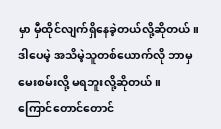မှာ မှီထိုင်လျက်ရှိနေခဲ့တယ်လို့ဆိုတယ်။ ဒါပေမဲ့ အသိမဲ့သူတစ်ယောက်လို ဘာမှမေးစမ်းလို့ မရဘူးလို့ဆိုတယ်။
ကြောင်တောင်တောင်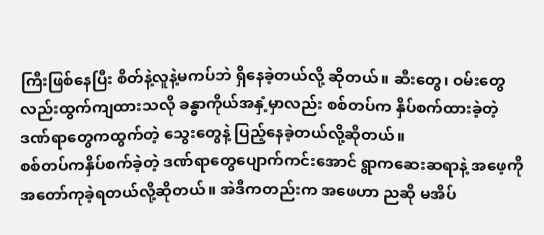ကြီးဖြစ်နေပြီး စိတ်နဲ့လူနဲ့မကပ်ဘဲ ရှိနေခဲ့တယ်လို့ ဆိုတယ်။ ဆီးတွေ၊ ဝမ်းတွေလည်းထွက်ကျထားသလို ခန္ဓာကိုယ်အနှံ့မှာလည်း စစ်တပ်က နှိပ်စက်ထားခဲ့တဲ့ ဒဏ်ရာတွေကထွက်တဲ့ သွေးတွေနဲ့ ပြည့်နေခဲ့တယ်လို့ဆိုတယ်။
စစ်တပ်ကနှိပ်စက်ခဲ့တဲ့ ဒဏ်ရာတွေပျောက်ကင်းအောင် ရွာကဆေးဆရာနဲ့ အဖေ့ကို အတော်ကုခဲ့ရတယ်လို့ဆိုတယ်။ အဲဒီကတည်းက အဖေဟာ ညဆို မအိပ်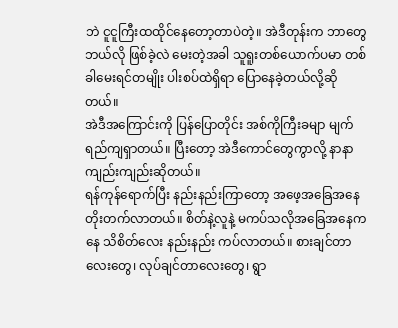ဘဲ ငူငူကြီးထထိုင်နေတော့တာပဲတဲ့။ အဲဒီတုန်းက ဘာတွေဘယ်လို ဖြစ်ခဲ့လဲ မေးတဲ့အခါ သူရူးတစ်ယောက်ပမာ တစ်ခါမေးရင်တမျိုး ပါးစပ်ထဲရှိရာ ပြောနေခဲ့တယ်လို့ဆိုတယ်။
အဲဒီအကြောင်းကို ပြန်ပြောတိုင်း အစ်ကိုကြီးခမျာ မျက်ရည်ကျရှာတယ်။ ပြီးတော့ အဲဒီကောင်တွေကွာလို့ နာနာ ကျည်းကျည်းဆိုတယ်။
ရန်ကုန်ရောက်ပြီး နည်းနည်းကြာတော့ အဖေ့အခြေအနေ တိုးတက်လာတယ်။ စိတ်နဲ့လူနဲ့ မကပ်သလိုအခြေအနေကနေ သိစိတ်လေး နည်းနည်း ကပ်လာတယ်။ စားချင်တာလေးတွေ၊ လုပ်ချင်တာလေးတွေ၊ ရွာ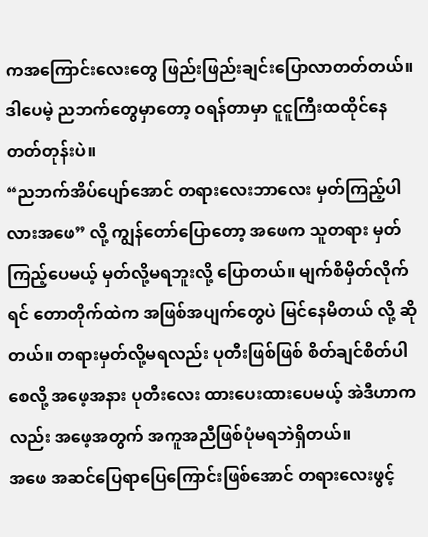ကအကြောင်းလေးတွေ ဖြည်းဖြည်းချင်းပြောလာတတ်တယ်။ ဒါပေမဲ့ ညဘက်တွေမှာတော့ ဝရန်တာမှာ ငူငူကြီးထထိုင်နေတတ်တုန်းပဲ။
“ညဘက်အိပ်ပျော်အောင် တရားလေးဘာလေး မှတ်ကြည့်ပါလားအဖေ” လို့ ကျွန်တော်ပြောတော့ အဖေက သူတရား မှတ်ကြည့်ပေမယ့် မှတ်လို့မရဘူးလို့ ပြောတယ်။ မျက်စိမှိတ်လိုက်ရင် တောတိုက်ထဲက အဖြစ်အပျက်တွေပဲ မြင်နေမိတယ် လို့ ဆိုတယ်။ တရားမှတ်လို့မရလည်း ပုတီးဖြစ်ဖြစ် စိတ်ချင်စိတ်ပါစေလို့ အဖေ့အနား ပုတီးလေး ထားပေးထားပေမယ့် အဲဒီဟာကလည်း အဖေ့အတွက် အကူအညီဖြစ်ပုံမရဘဲရှိတယ်။
အဖေ အဆင်ပြေရာပြေကြောင်းဖြစ်အောင် တရားလေးဖွင့်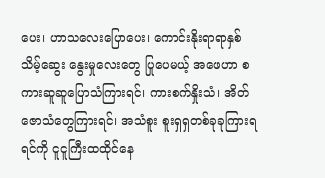ပေး၊ ဟာသလေးပြောပေး၊ ကောင်းနိုးရာရာနှစ်သိမ့်ဆွေး နွေးမှုလေးတွေ ပြုပေမယ့် အဖေဟာ စကားဆူဆူပြောသံကြားရင်၊ ကားစက်နှိုးသံ၊ အိတ်ဇောသံတွေကြားရင်၊ အသံစူး စူးရှရှတစ်ခုခုကြားရရင်ကို ငူငူကြီးထထိုင်နေ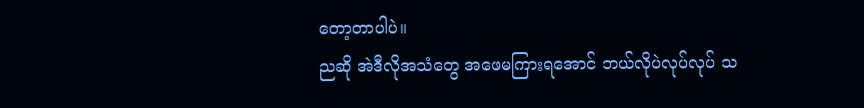တော့တာပါပဲ။
ညဆို အဲဒီလိုအသံတွေ အဖေမကြားရအောင် ဘယ်လိုပဲလုပ်လုပ် သ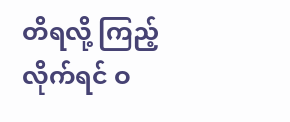တိရလို့ ကြည့်လိုက်ရင် ဝ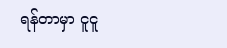ရန်တာမှာ ငူငူ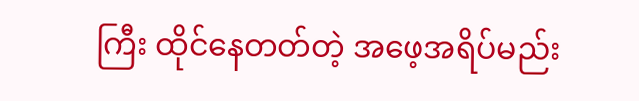ကြီး ထိုင်နေတတ်တဲ့ အဖေ့အရိပ်မည်း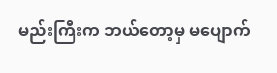မည်းကြီးက ဘယ်တော့မှ မပျောက်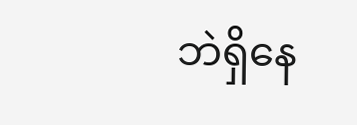ဘဲရှိနေ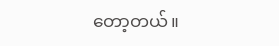တော့တယ်။